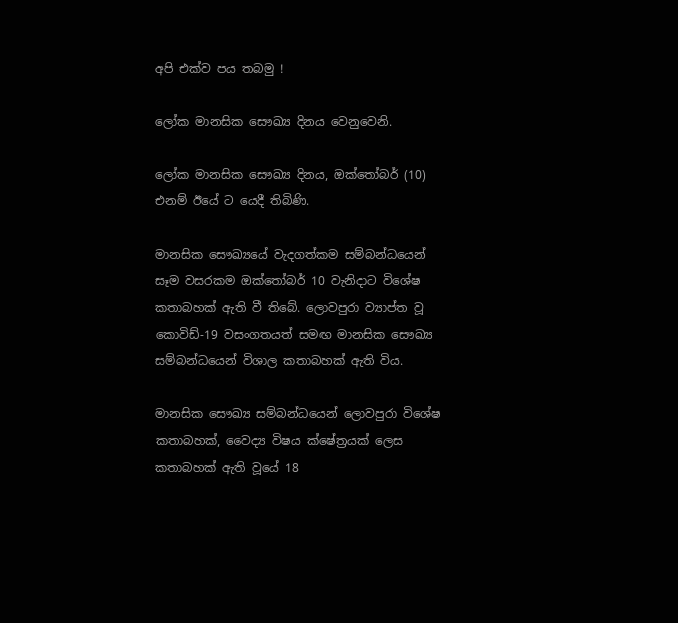අපි එක්ව පය තබමු !

ලෝක මානසික සෞඛ්‍ය දිනය වෙනුවෙනි.

ලෝක මානසික සෞඛ්‍ය දිනය, ඔක්තෝබර් (10) එනම් ඊයේ ට යෙදී තිබිණි.

මානසික සෞඛ්‍යයේ වැදගත්කම සම්බන්ධයෙන් සෑම වසරකම ඔක්තෝබර් 10 වැනිදාට විශේෂ කතාබහක් ඇති වී තිබේ. ලොවපුරා ව්‍යාප්ත වූ කොවිඩ්-19 වසංගතයත් සමඟ මානසික සෞඛ්‍ය සම්බන්ධයෙන් විශාල කතාබහක් ඇති විය.

මානසික සෞඛ්‍ය සම්බන්ධයෙන් ලොවපුරා විශේෂ කතාබහක්, වෛද්‍ය විෂය ක්ෂේත්‍රයක් ලෙස කතාබහක් ඇති වූයේ 18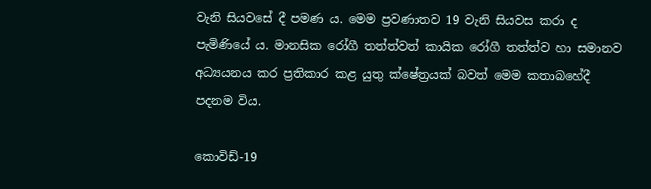වැනි සියවසේ දී පමණ ය. මෙම ප්‍රවණාතව 19 වැනි සියවස කරා ද පැමිණියේ ය. මානසික රෝගී තත්ත්වත් කායික රෝගී තත්ත්ව හා සමානව අධ්‍යයනය කර ප්‍රතිකාර කළ යුතු ක්ෂේත්‍රයක් බවත් මෙම කතාබහේදී පදනම විය.

කොවිඩ්-19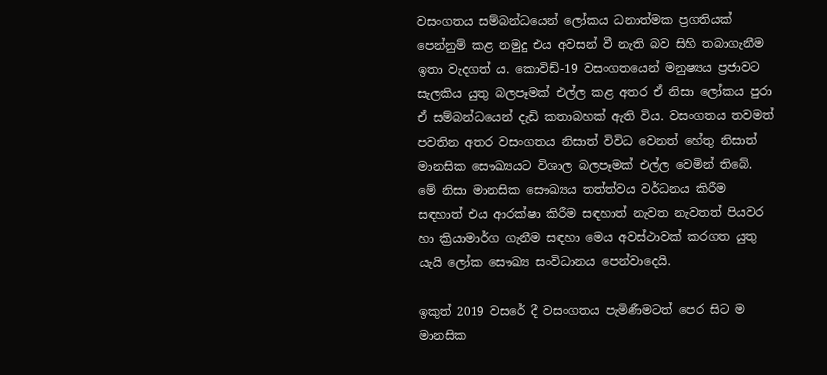වසංගතය සම්බන්ධයෙන් ලෝකය ධනාත්මක ප්‍රගතියක් පෙන්නුම් කළ නමුදු එය අවසන් වී නැති බව සිහි තබාගැනීම ඉතා වැදගත් ය. කොවිඩ්-19 වසංගතයෙන් මනුෂ්‍යය ප්‍රජාවට සැලකිය යුතු බලපෑමක් එල්ල කළ අතර ඒ නිසා ලෝකය පුරා ඒ සම්බන්ධයෙන් දැඩි කතාබහක් ඇති විය. වසංගතය තවමත් පවතින අතර වසංගතය නිසාත් විවිධ වෙනත් හේතු නිසාත් මානසික සෞඛ්‍යයට විශාල බලපෑමක් එල්ල වෙමින් තිබේ. මේ නිසා මානසික සෞඛ්‍යය තත්ත්වය වර්ධනය කිරීම සඳහාත් එය ආරක්ෂා කිරීම සඳහාත් නැවත නැවතත් පියවර හා ක්‍රියාමාර්ග ගැනීම සඳහා මෙය අවස්ථාවක් කරගත යුතු යැයි ලෝක සෞඛ්‍ය සංවිධානය පෙන්වාදෙයි.

ඉකුත් 2019 වසරේ දී වසංගතය පැමිණීමටත් පෙර සිට ම මානසික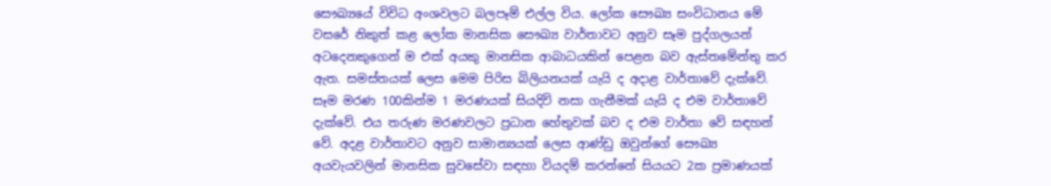සෞඛ්‍යයේ විවිධ අංශවලට බලපෑම් එල්ල විය. ලෝක සෞඛ්‍ය සංවිධානය මේ වසරේ නිකුත් කළ ලෝක මානසික සෞඛ්‍ය වාර්තාවට අනුව සෑම පුද්ගලයන් අටදෙනකුගෙන් ම එක් අයකු මානසික ආබාධයකින් පෙළන බව ඇස්තමේන්තු කර ඇත. සමස්තයක් ලෙස මෙම පිරිස බිලියනයක් යැයි ද අදාළ වාර්තාවේ දැක්වේ. සෑම මරණ 100කින්ම 1 මරණයක් සියදිවි නසා ගැනීමක් යැයි ද එම වාර්තාවේ දැක්වේ. එය තරුණ මරණවලට ප්‍රධාන හේතුවක් බව ද එම වාර්තා වේ සඳහන් වේ. අදළ වාර්තාවට අනුව සාමාන්‍යයක් ලෙස ආණ්ඩු ඔවුන්ගේ සෞඛ්‍ය අයවැයවලින් මානසික සුවසේවා සඳහා වියදම් කරන්නේ සියයට 2ක ප්‍රමාණයක්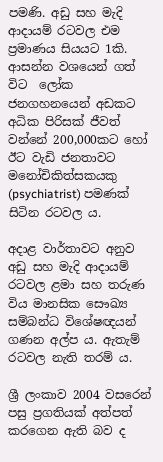පමණි. අඩු සහ මැදි ආදායම් රටවල එම ප්‍රමාණය සියයට 1කි. ආසන්න වශයෙන් ගත් විට  ලෝක ජනගහනයෙන් අඩකට අධික පිරිසක් ජීවත් වන්නේ 200,000කට හෝ ඊට වැඩි ජනතාවට මනෝචිකිත්සකයකු (psychiatrist) පමණක් සිටින රටවල ය.

අදාළ වාර්තාවට අනුව අඩු සහ මැදි ආදායම් රටවල ළමා සහ තරුණ විය මානසික සෞඛ්‍ය සම්බන්ධ විශේෂඥයන් ගණන අල්ප ය. ඇතැම් රටවල නැති තරම් ය.

ශ්‍රී ලංකාව 2004 වසරෙන් පසු ප්‍රගතියක් අත්පත් කරගෙන ඇති බව ද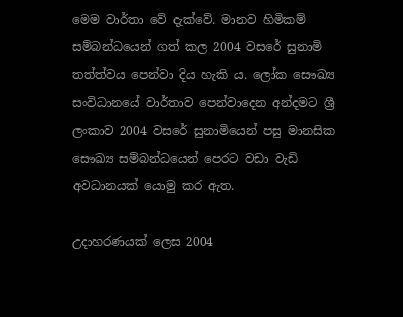මෙම වාර්තා වේ දැක්වේ. මානව හිමිකම් සම්බන්ධයෙන් ගත් කල 2004 වසරේ සුනාමි තත්ත්වය පෙන්වා දිය හැකි ය. ලෝක සෞඛ්‍ය සංවිධානයේ වාර්තාව පෙන්වාදෙන අන්දමට ශ්‍රී ලංකාව 2004 වසරේ සුනාමියෙන් පසු මානසික සෞඛ්‍ය සම්බන්ධයෙන් පෙරට වඩා වැඩි අවධානයක් යොමු කර ඇත.

උදාහරණයක් ලෙස 2004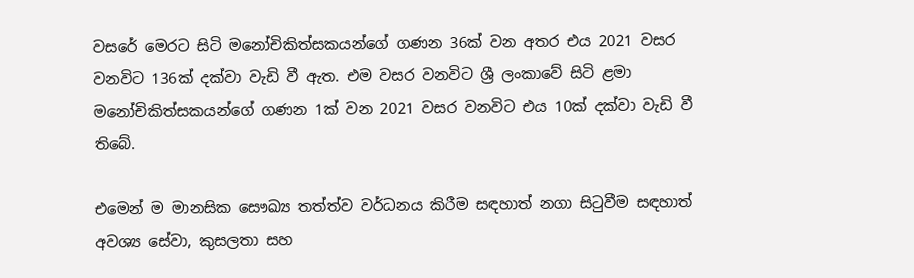වසරේ මෙරට සිටි මනෝචිකිත්සකයන්ගේ ගණන 36ක් වන අතර එය 2021 වසර වනවිට 136ක් දක්වා වැඩි වී ඇත. එම වසර වනවිට ශ්‍රී ලංකාවේ සිටි ළමා මනෝචිකිත්සකයන්ගේ ගණන 1ක් වන 2021 වසර වනවිට එය 10ක් දක්වා වැඩි වී තිබේ.

එමෙන් ම මානසික සෞඛ්‍ය තත්ත්ව වර්ධනය කිරීම සඳහාත් නගා සිටුවීම සඳහාත් අවශ්‍ය සේවා, කුසලතා සහ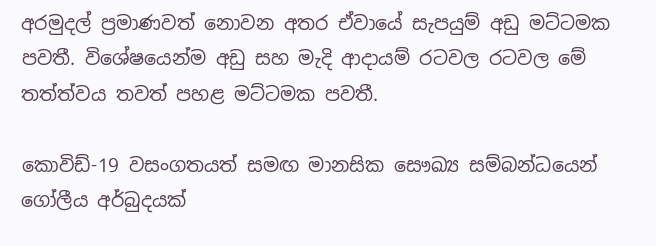අරමුදල් ප්‍රමාණවත් නොවන අතර ඒවායේ සැපයුම් අඩු මට්ටමක පවතී. විශේෂයෙන්ම අඩු සහ මැදි ආදායම් රටවල රටවල මේ තත්ත්වය තවත් පහළ මට්ටමක පවතී.

කොවිඩ්-19 වසංගතයත් සමඟ මානසික සෞඛ්‍ය සම්බන්ධයෙන් ගෝලීය අර්බුදයක්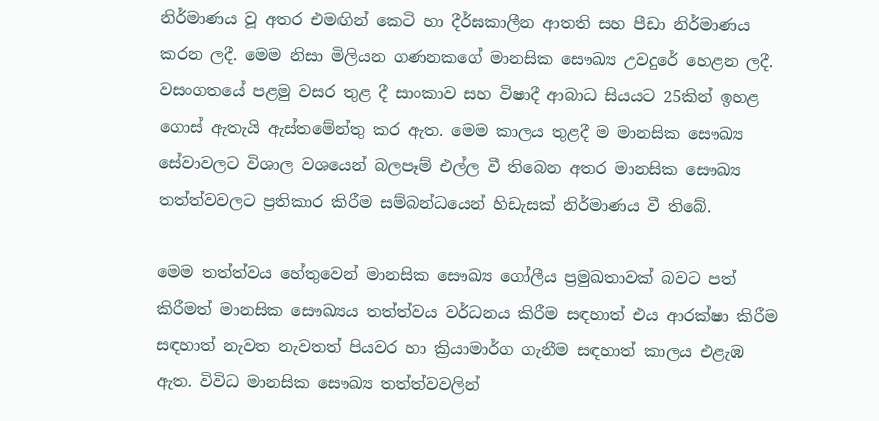නිර්මාණය වූ අතර එමඟින් කෙටි හා දීර්ඝකාලීන ආතති සහ පීඩා නිර්මාණය කරන ලදී. මෙම නිසා මිලියන ගණනකගේ මානසික සෞඛ්‍ය උවදුරේ හෙළන ලදී. වසංගතයේ පළමු වසර තුළ දී සාංකාව සහ විෂාදී ආබාධ සියයට 25කින් ඉහළ ගොස් ඇතැයි ඇස්තමේන්තු කර ඇත. මෙම කාලය තුළදී ම මානසික සෞඛ්‍ය සේවාවලට විශාල වශයෙන් බලපෑම් එල්ල වී තිබෙන අතර මානසික සෞඛ්‍ය තත්ත්වවලට ප්‍රතිකාර කිරීම සම්බන්ධයෙන් හිඩැසක් නිර්මාණය වී තිබේ.

මෙම තත්ත්වය හේතුවෙන් මානසික සෞඛ්‍ය ගෝලීය ප්‍රමුඛතාවක් බවට පත් කිරීමත් මානසික සෞඛ්‍යය තත්ත්වය වර්ධනය කිරීම සඳහාත් එය ආරක්ෂා කිරීම සඳහාත් නැවත නැවතත් පියවර හා ක්‍රියාමාර්ග ගැනීම සඳහාත් කාලය එළැඹ ඇත. විවිධ මානසික සෞඛ්‍ය තත්ත්වවලින්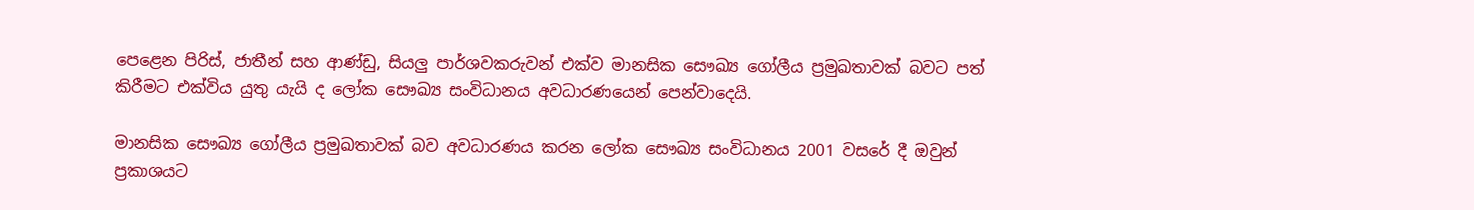පෙළෙන පිරිස්, ජාතීන් සහ ආණ්ඩු, සියලු පාර්ශවකරුවන් එක්ව මානසික සෞඛ්‍ය ගෝලීය ප්‍රමුඛතාවක් බවට පත් කිරීමට එක්විය යුතු යැයි ද ලෝක සෞඛ්‍ය සංවිධානය අවධාරණයෙන් පෙන්වාදෙයි.

මානසික සෞඛ්‍ය ගෝලීය ප්‍රමුඛතාවක් බව අවධාරණය කරන ලෝක සෞඛ්‍ය සංවිධානය 2001 වසරේ දී ඔවුන් ප්‍රකාශයට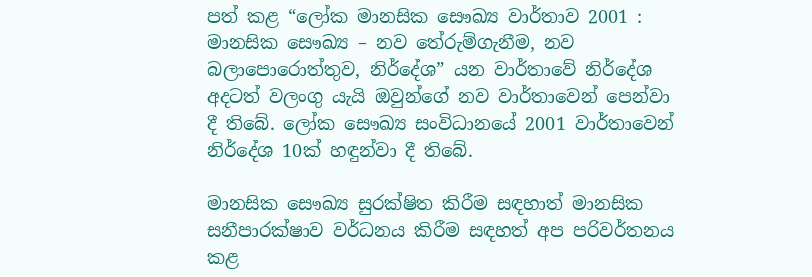පත් කළ “ලෝක මානසික සෞඛ්‍ය වාර්තාව 2001 : මානසික සෞඛ්‍ය – නව තේරුම්ගැනීම, නව බලාපොරොත්තුව, නිර්දේශ” යන වාර්තාවේ නිර්දේශ අදටත් වලංගු යැයි ඔවුන්ගේ නව වාර්තාවෙන් පෙන්වා දී තිබේ. ලෝක සෞඛ්‍ය සංවිධානයේ 2001 වාර්තාවෙන් නිර්දේශ 10ක් හඳුන්වා දී තිබේ.

මානසික සෞඛ්‍ය සුරක්ෂිත කිරීම සඳහාත් මානසික සනීපාරක්ෂාව වර්ධනය කිරීම සඳහත් අප පරිවර්තනය කළ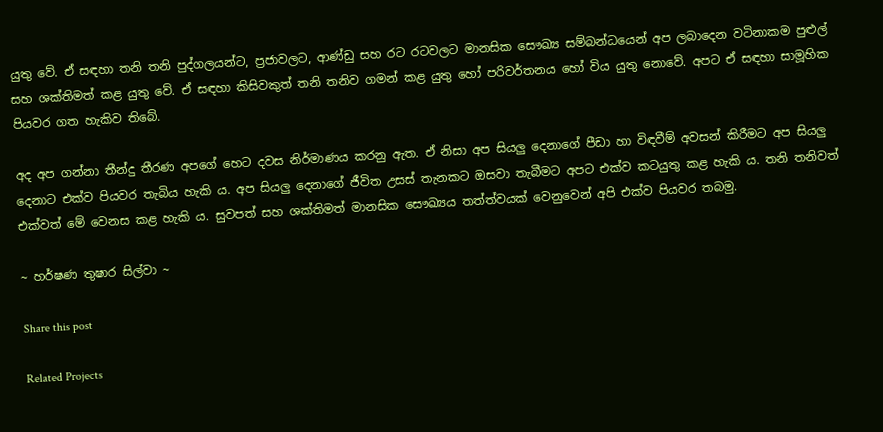යුතු වේ. ඒ සඳහා තනි තනි පුද්ගලයන්ට, ප්‍රජාවලට, ආණ්ඩු සහ රට රටවලට මානසික සෞඛ්‍ය සම්බන්ධයෙන් අප ලබාදෙන වටිනාකම පුළුල් සහ ශක්තිමත් කළ යුතු වේ. ඒ සඳහා කිසිවකුත් තනි තනිව ගමන් කළ යුතු හෝ පරිවර්තනය හෝ විය යුතු නොවේ. අපට ඒ සඳහා සාමූහික පියවර ගත හැකිව තිබේ.

අද අප ගන්නා තීන්දු තීරණ අපගේ හෙට දවස නිර්මාණය කරනු ඇත. ඒ නිසා අප සියලු දෙනාගේ පීඩා හා විඳවීම් අවසන් කිරීමට අප සියලු දෙනාට එක්ව පියවර තැබිය හැකි ය. අප සියලු දෙනාගේ ජීවිත උසස් තැනකට ඔසවා තැබීමට අපට එක්ව කටයුතු කළ හැකි ය. තනි තනිවත් එක්වත් මේ වෙනස කළ හැකි ය. සුවපත් සහ ශක්තිමත් මානසික සෞඛ්‍යය තත්ත්වයක් වෙනුවෙන් අපි එක්ව පියවර තබමු.

~ හර්ෂණ තුෂාර සිල්වා ~

Share this post

Related Projects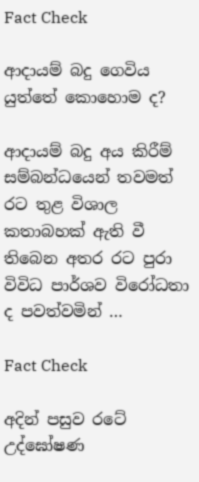Fact Check

ආදායම් බදු ගෙවිය යුත්තේ කොහොම ද?

ආදායම් බදු අය කිරීම් සම්බන්ධයෙන් තවමත් රට තුළ විශාල කතාබහක් ඇති වී තිබෙන අතර රට පුරා විවිධ පාර්ශව විරෝධතා ද පවත්වමින් …

Fact Check

අදින් පසුව රටේ උද්‌ඝෝෂණ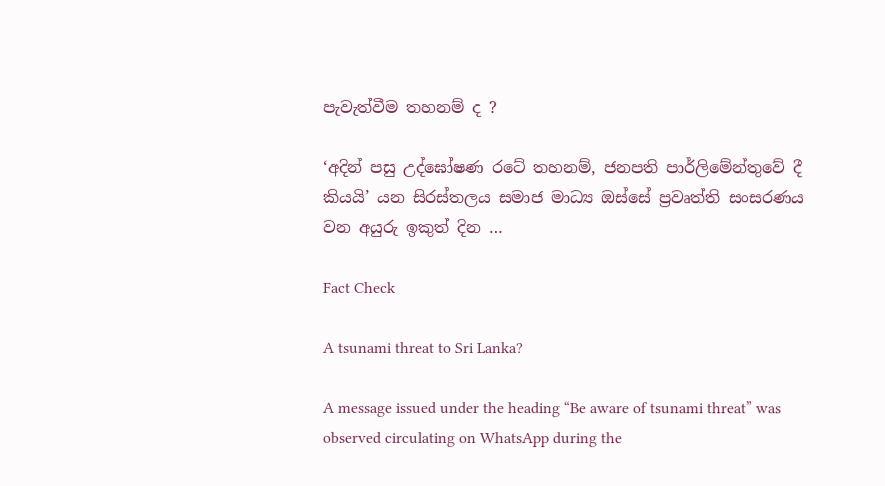පැවැත්වීම තහනම් ද ?

‘අදින් පසු උද්ඝෝෂණ රටේ තහනම්, ජනපති පාර්ලිමේන්තුවේ දී කියයි’ යන සිරස්තලය සමාජ මාධ්‍ය ඔස්සේ ප්‍රවෘත්ති සංසරණය වන අයුරු ඉකුත් දින …

Fact Check

A tsunami threat to Sri Lanka?

A message issued under the heading “Be aware of tsunami threat” was observed circulating on WhatsApp during the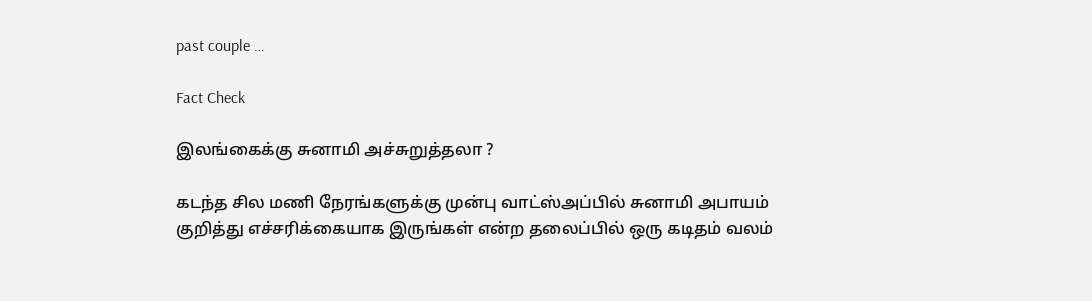past couple …

Fact Check

இலங்கைக்கு சுனாமி அச்சுறுத்தலா ?

கடந்த சில மணி நேரங்களுக்கு முன்பு வாட்ஸ்அப்பில் சுனாமி அபாயம் குறித்து எச்சரிக்கையாக இருங்கள் என்ற தலைப்பில் ஒரு கடிதம் வலம்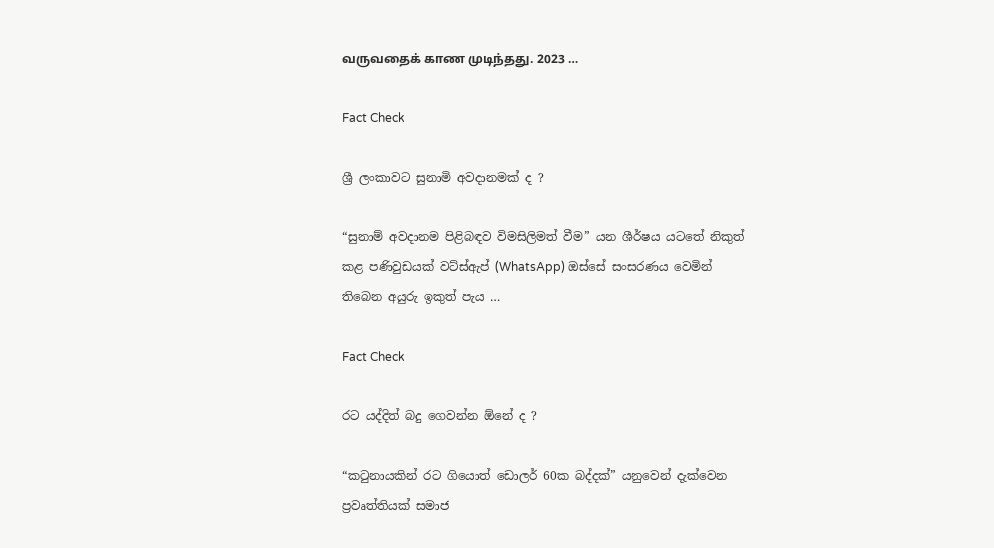வருவதைக் காண முடிந்தது. 2023 …

Fact Check

ශ්‍රී ලංකාවට සුනාමි අවදානමක් ද ?

“සුනාම් අවදානම පිළිබඳව විමසිලිමත් වීම” යන ශීර්ෂය යටතේ නිකුත් කළ පණිවුඩයක් වට්ස්ඇප් (WhatsApp) ඔස්සේ සංසරණය වෙමින් තිබෙන අයුරු ඉකුත් පැය …

Fact Check

රට යද්දිත් බදු ගෙවන්න ඕනේ ද ?

“කටුනායකින් රට ගියොත් ඩොලර් 60ක බද්දක්” යනුවෙන් දැක්වෙන ප්‍රවෘත්තියක් සමාජ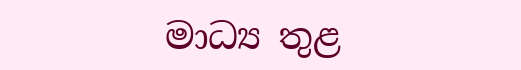මාධ්‍ය තුළ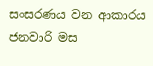සංසරණය වන ආකාරය ජනවාරි මස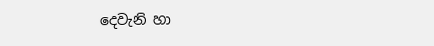දෙවැනි හා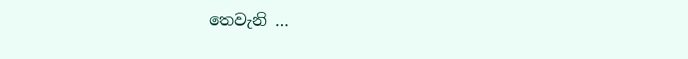තෙවැනි …